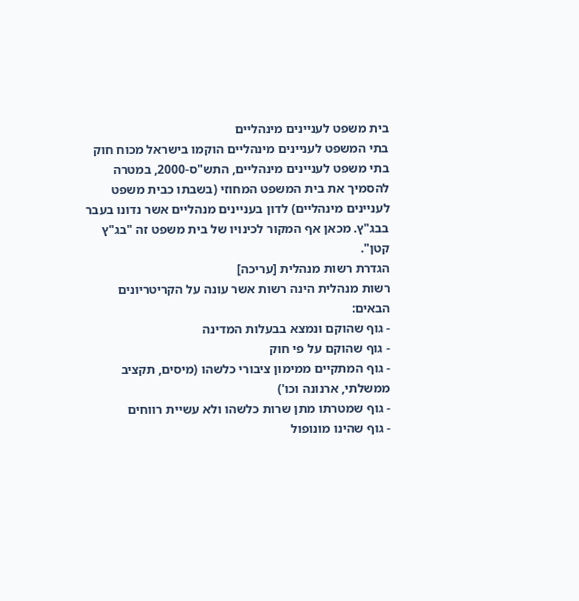בית משפט לעניינים מינהליים
בתי המשפט לעניינים מינהליים הוקמו בישראל מכוח חוק בתי משפט לעניינים מינהליים, התש"ס-2000, במטרה להסמיך את בית המשפט המחוזי (בשבתו כבית משפט לעניינים מינהליים) לדון בעניינים מנהליים אשר נדונו בעבר בבג"ץ. מכאן אף המקור לכינויו של בית משפט זה "בג"ץ קטן".
הגדרת רשות מנהלית [עריכה]
רשות מנהלית הינה רשות אשר עונה על הקריטריונים הבאים:
- גוף שהוקם ונמצא בבעלות המדינה
- גוף שהוקם על פי חוק
- גוף המתקיים ממימון ציבורי כלשהו (מיסים, תקציב ממשלתי, ארנונה וכו')
- גוף שמטרתו מתן שרות כלשהו ולא עשיית רווחים
- גוף שהינו מונופול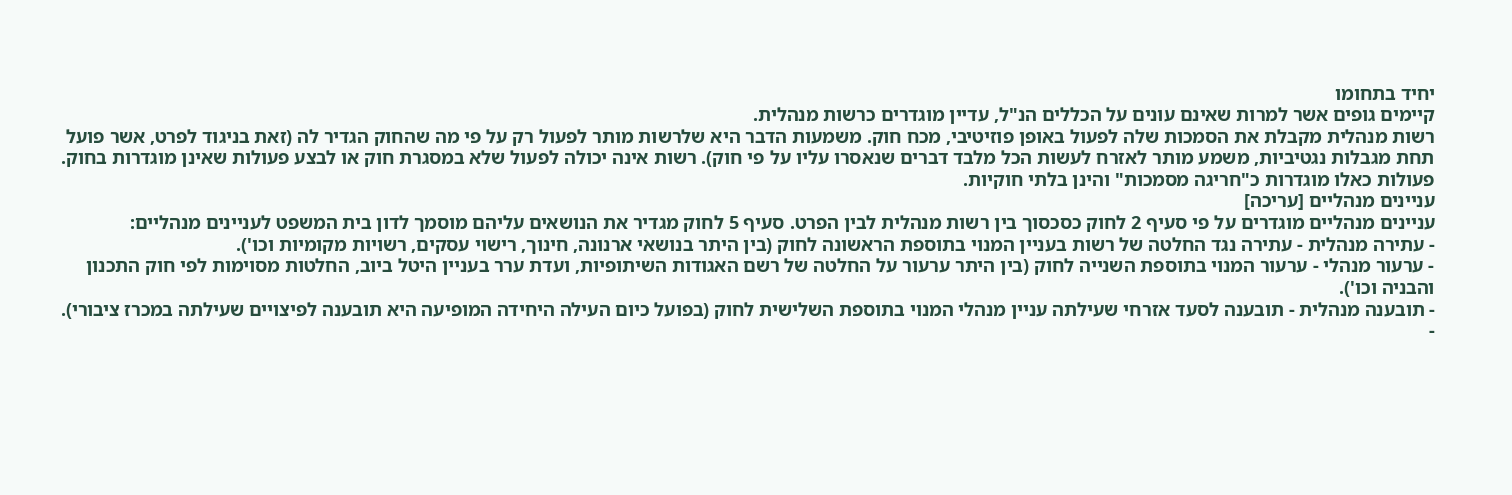יחיד בתחומו
קיימים גופים אשר למרות שאינם עונים על הכללים הנ"ל, עדיין מוגדרים כרשות מנהלית.
רשות מנהלית מקבלת את הסמכות שלה לפעול באופן פוזיטיבי, מכח חוק. משמעות הדבר היא שלרשות מותר לפעול רק על פי מה שהחוק הגדיר לה (זאת בניגוד לפרט, אשר פועל תחת מגבלות נגטיביות, משמע מותר לאזרח לעשות הכל מלבד דברים שנאסרו עליו על פי חוק). רשות אינה יכולה לפעול שלא במסגרת חוק או לבצע פעולות שאינן מוגדרות בחוק. פעולות כאלו מוגדרות כ"חריגה מסמכות" והינן בלתי חוקיות.
עניינים מנהליים [עריכה]
עניינים מנהליים מוגדרים על פי סעיף 2 לחוק כסכסוך בין רשות מנהלית לבין הפרט. סעיף 5 לחוק מגדיר את הנושאים עליהם מוסמך לדון בית המשפט לעניינים מנהליים:
- עתירה מנהלית - עתירה נגד החלטה של רשות בעניין המנוי בתוספת הראשונה לחוק (בין היתר בנושאי ארנונה, חינוך, רישוי עסקים, רשויות מקומיות וכו').
- ערעור מנהלי - ערעור המנוי בתוספת השנייה לחוק (בין היתר ערעור על החלטה של רשם האגודות השיתופיות, ועדת ערר בעניין היטל ביוב, החלטות מסוימות לפי חוק התכנון והבניה וכו').
- תובענה מנהלית - תובענה לסעד אזרחי שעילתה עניין מנהלי המנוי בתוספת השלישית לחוק (בפועל כיום העילה היחידה המופיעה היא תובענה לפיצויים שעילתה במכרז ציבורי).
-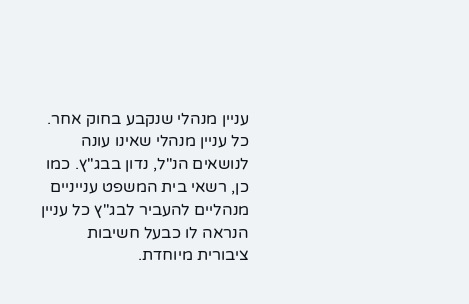עניין מנהלי שנקבע בחוק אחר.
כל עניין מנהלי שאינו עונה לנושאים הנ"ל, נדון בבג"ץ. כמו כן, רשאי בית המשפט ענייניים מנהליים להעביר לבג"ץ כל עניין הנראה לו כבעל חשיבות ציבורית מיוחדת.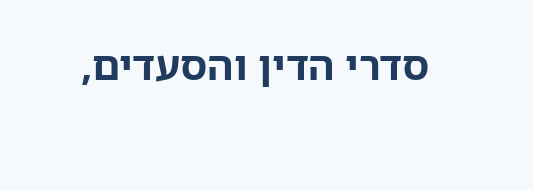סדרי הדין והסעדים,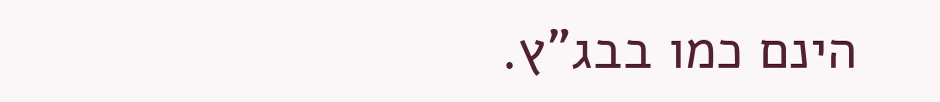הינם כמו בבג"ץ.